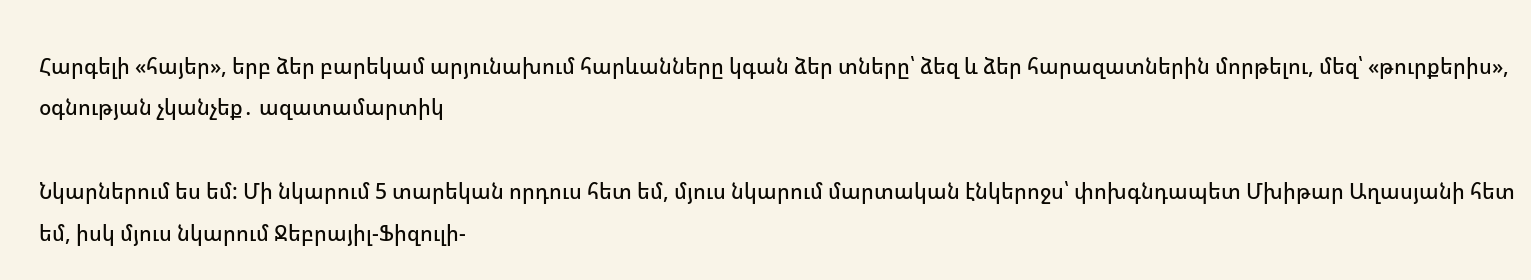Հարգելի «հայեր», երբ ձեր բարեկամ արյունախում հարևանները կգան ձեր տները՝ ձեզ և ձեր հարազատներին մորթելու, մեզ՝ «թուրքերիս», օգնության չկանչեք․ ազատամարտիկ

Նկարներում ես եմ: Մի նկարում 5 տարեկան որդուս հետ եմ, մյուս նկարում մարտական էնկերոջս՝ փոխգնդապետ Մխիթար Աղասյանի հետ եմ, իսկ մյուս նկարում Ջեբրայիլ-Ֆիզուլի-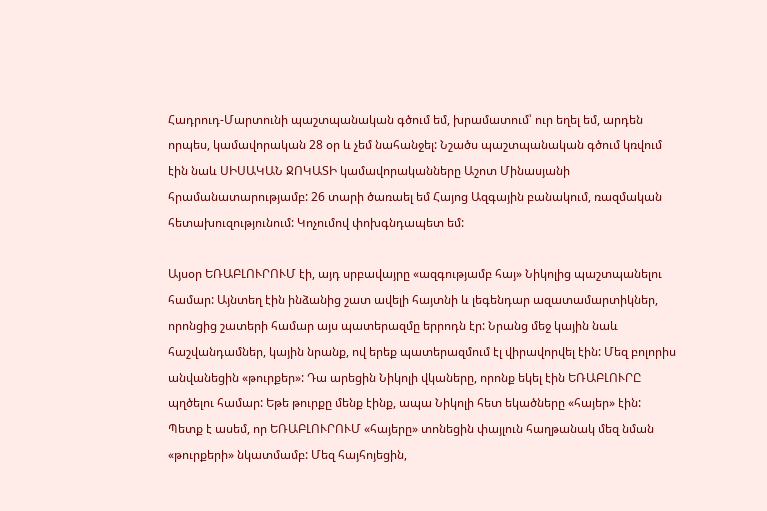Հադրուդ-Մարտունի պաշտպանական գծում եմ, խրամատում՝ ուր եղել եմ, արդեն որպես, կամավորական 28 օր և չեմ նահանջել: Նշածս պաշտպանական գծում կռվում էին նաև ՍԻՍԱԿԱՆ ՋՈԿԱՏԻ կամավորականները Աշոտ Մինասյանի հրամանատարությամբ: 26 տարի ծառաել եմ Հայոց Ազգային բանակում, ռազմական հետախուզությունում: Կոչումով փոխգնդապետ եմ:

Այսօր ԵՌԱԲԼՈՒՐՈՒՄ էի, այդ սրբավայրը «ազգությամբ հայ» Նիկոլից պաշտպանելու համար: Այնտեղ էին ինձանից շատ ավելի հայտնի և լեգենդար ազատամարտիկներ, որոնցից շատերի համար այս պատերազմը երրոդն էր: Նրանց մեջ կային նաև հաշվանդամներ, կային նրանք, ով երեք պատերազմում էլ վիրավորվել էին: Մեզ բոլորիս անվանեցին «թուրքեր»: Դա արեցին Նիկոլի վկաները, որոնք եկել էին ԵՌԱԲԼՈՒՐԸ պղծելու համար: Եթե թուրքը մենք էինք, ապա Նիկոլի հետ եկածները «հայեր» էին: Պետք է ասեմ, որ ԵՌԱԲԼՈՒՐՈՒՄ «հայերը» տոնեցին փայլուն հաղթանակ մեզ նման «թուրքերի» նկատմամբ: Մեզ հայհոյեցին,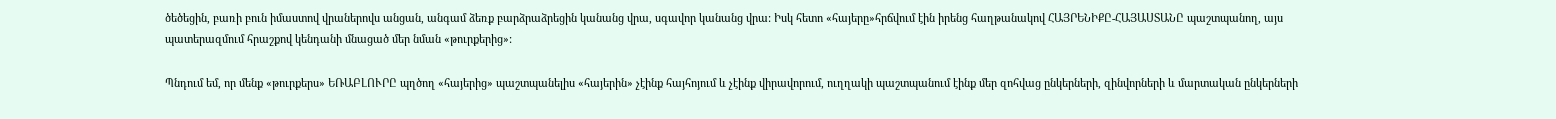ծեծեցին, բառի բուն իմաստով վրաներովս անցան, անգամ ձեռք բարձրաձրեցին կանանց վրա, սգավոր կանանց վրա: Իսկ հետո «հայերը»հրճվում էին իրենց հաղթանակով ՀԱՅՐԵՆԻՔԸ-ՀԱՅԱՍՏԱՆԸ պաշտպանող, այս պատերազմում հրաշքով կենդանի մնացած մեր նման «թուրքերից»:

Պնդում եմ, որ մենք «թուրքերս» ԵՌԱԲԼՈՒՐԸ պղծող «հայերից» պաշտպանելիս «հայերին» չէինք հայհոյում և չէինք վիրավորում, ուղղակի պաշտպանում էինք մեր զոհվաց ընկերների, զինվորների և մարտական ընկերների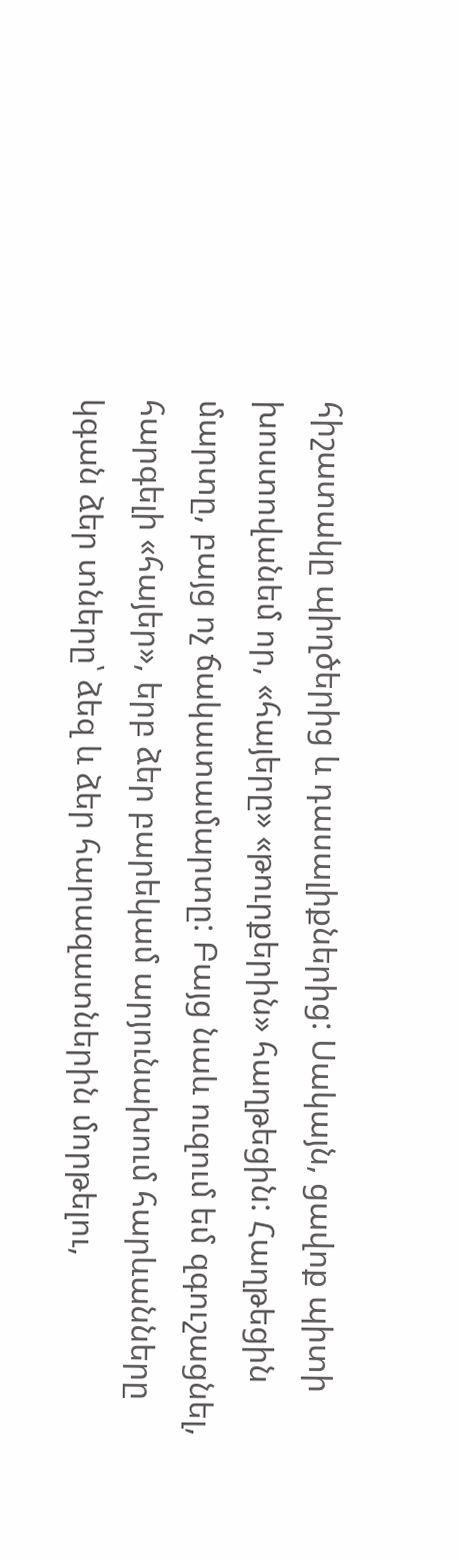հիշատակը պիղծերից և դասալիքներից: Սակայն, ցավոք պիտի խոստովանեմ որ, «հայերը» «թուրքերին» հաղթեցին: Հաղթեցին մարտը, բայց ոչ ճակատամարտը: Բայց նաև ուզում եմ զգուշացնել, հարգելի «հայեր», երբ ձեր բարեկամ արյունախում հարևանները կգան ձեր տները՝ ձեզ և ձեր հարազատներին մորթելու,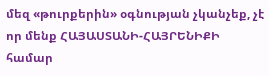մեզ «թուրքերին» օգնության չկանչեք, չէ որ մենք ՀԱՅԱՍՏԱՆԻ-ՀԱՅՐԵՆԻՔԻ համար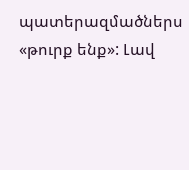պատերազմածներս «թուրք ենք»: Լավ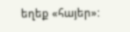եղեք «հայեր»: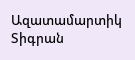Ազատամարտիկ Տիգրան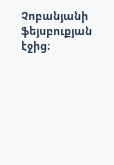Չոբանյանի ֆեյսբուքյան էջից։